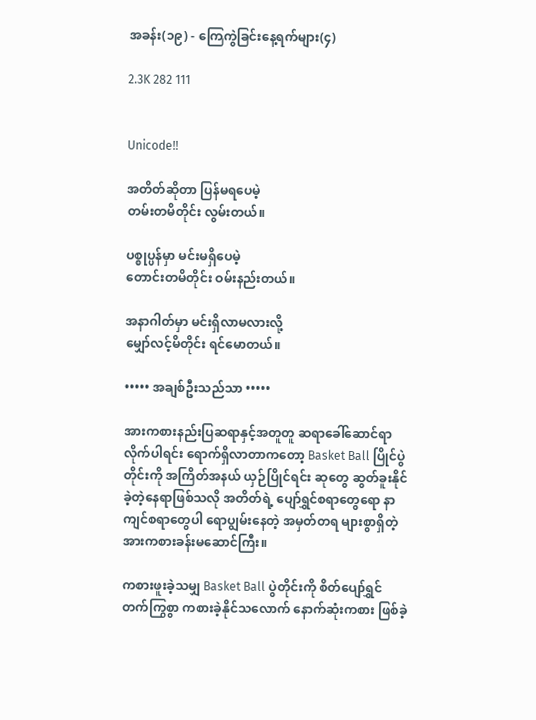အခန်း(၁၉) - ကြေကွဲခြင်းနေ့ရက်များ(၄)

2.3K 282 111


Unicode‼

အတိတ်ဆိုတာ ပြန်မရပေမဲ့
တမ်းတမိတိုင်း လွမ်းတယ်။

ပစ္စုပ္ပန်မှာ မင်းမရှိပေမဲ့
တောင်းတမိတိုင်း ဝမ်းနည်းတယ်။

အနာဂါတ်မှာ မင်းရှိလာမလားလို့
မျှော်လင့်မိတိုင်း ရင်မောတယ်။

••••• အချစ်ဦးသည်သာ •••••

အားကစားနည်းပြဆရာနှင့်အတူတူ ဆရာခေါ်ဆောင်ရာလိုက်ပါရင်း ရောက်ရှိလာတာကတော့ Basket Ball ပြိုင်ပွဲတိုင်းကို အကြိတ်အနယ် ယှဉ်ပြိုင်ရင်း ဆုတွေ ဆွတ်ခူးနိုင်ခဲ့တဲ့နေရာဖြစ်သလို အတိတ်ရဲ့ ပျော်ရွှင်စရာတွေရော နာကျင်စရာတွေပါ ရောပျွမ်းနေတဲ့ အမှတ်တရ များစွာရှိတဲ့ အားကစားခန်းမဆောင်ကြီး။

ကစားဖူးခဲ့သမျှ Basket Ball ပွဲတိုင်းကို စိတ်ပျော်ရွှင်တက်ကြွစွာ ကစားခဲ့နိုင်သလောက် နောက်ဆုံးကစား ဖြစ်ခဲ့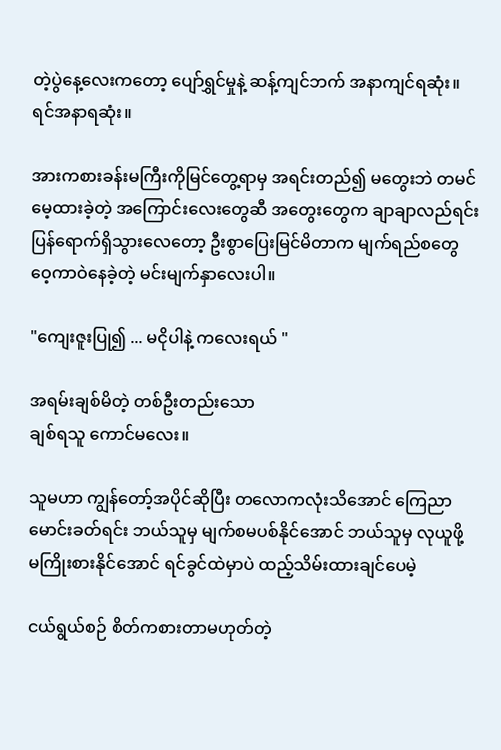တဲ့ပွဲနေ့လေးကတော့ ပျော်ရွှင်မှုနဲ့ ဆန့်ကျင်ဘက် အနာကျင်ရဆုံး။ ရင်အနာရဆုံး။

အားကစားခန်းမကြီးကိုမြင်တွေ့ရာမှ အရင်းတည်၍ မတွေးဘဲ တမင်မေ့ထားခဲ့တဲ့ အကြောင်းလေးတွေဆီ အတွေးတွေက ချာချာလည်ရင်း ပြန်ရောက်ရှိသွားလေတော့ ဦးစွာပြေးမြင်မိတာက မျက်ရည်စတွေ ဝေ့ကာဝဲနေခဲ့တဲ့ မင်းမျက်နှာလေးပါ။

"ကျေးဇူးပြု၍ ... မငိုပါနဲ့ ကလေးရယ် "

အရမ်းချစ်မိတဲ့ တစ်ဦးတည်းသော
ချစ်ရသူ ကောင်မလေး။

သူမဟာ ကျွန်တော့်အပိုင်ဆိုပြီး တလောကလုံးသိအောင် ကြေညာမောင်းခတ်ရင်း ဘယ်သူမှ မျက်စမပစ်နိုင်အောင် ဘယ်သူမှ လုယူဖို့ မကြိုးစားနိုင်အောင် ရင်ခွင်ထဲမှာပဲ ထည့်သိမ်းထားချင်ပေမဲ့

ငယ်ရွယ်စဉ် စိတ်ကစားတာမဟုတ်တဲ့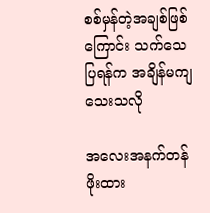စစ်မှန်တဲ့အချစ်ဖြစ်ကြောင်း သက်သေပြရန်က အချိန်မကျသေးသလို

အလေးအနက်တန်ဖိုးထား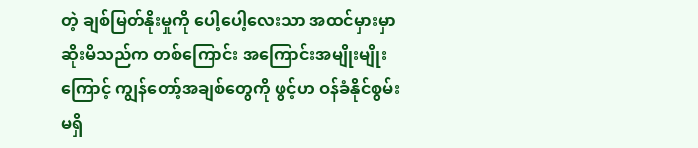တဲ့ ချစ်မြတ်နိုးမှုကို ပေါ့ပေါ့လေးသာ အထင်မှားမှာဆိုးမိသည်က တစ်ကြောင်း အကြောင်းအမျိုးမျိုးကြောင့် ကျွန်တော့်အချစ်တွေကို ဖွင့်ဟ ဝန်ခံနိုင်စွမ်း မရှိ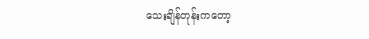သေးချိန်တုန်းကတော့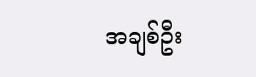အချစ်ဦး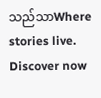သည်သာWhere stories live. Discover now